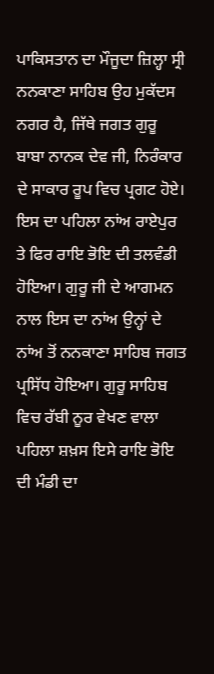ਪਾਕਿਸਤਾਨ ਦਾ ਮੌਜੂਦਾ ਜ਼ਿਲ੍ਹਾ ਸ੍ਰੀ ਨਨਕਾਣਾ ਸਾਹਿਬ ਉਹ ਮੁਕੱਦਸ ਨਗਰ ਹੈ, ਜਿੱਥੇ ਜਗਤ ਗੁਰੂ ਬਾਬਾ ਨਾਨਕ ਦੇਵ ਜੀ, ਨਿਰੰਕਾਰ ਦੇ ਸਾਕਾਰ ਰੂਪ ਵਿਚ ਪ੍ਰਗਟ ਹੋਏ। ਇਸ ਦਾ ਪਹਿਲਾ ਨਾਂਅ ਰਾਏਪੁਰ ਤੇ ਫਿਰ ਰਾਇ ਭੋਇ ਦੀ ਤਲਵੰਡੀ ਹੋਇਆ। ਗੁਰੂ ਜੀ ਦੇ ਆਗਮਨ ਨਾਲ ਇਸ ਦਾ ਨਾਂਅ ਉਨ੍ਹਾਂ ਦੇ ਨਾਂਅ ਤੋਂ ਨਨਕਾਣਾ ਸਾਹਿਬ ਜਗਤ ਪ੍ਰਸਿੱਧ ਹੋਇਆ। ਗੁਰੂ ਸਾਹਿਬ ਵਿਚ ਰੱਬੀ ਨੂਰ ਵੇਖਣ ਵਾਲਾ ਪਹਿਲਾ ਸ਼ਖ਼ਸ ਇਸੇ ਰਾਇ ਭੋਇ ਦੀ ਮੰਡੀ ਦਾ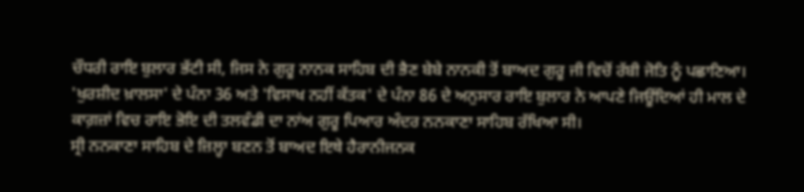ਚੌਧਰੀ ਰਾਇ ਬੁਲਾਰ ਭੱਟੀ ਸੀ, ਜਿਸ ਨੇ ਗੁਰੂ ਨਾਨਕ ਸਾਹਿਬ ਦੀ ਭੈਣ ਬੇਬੇ ਨਾਨਕੀ ਤੋਂ ਬਾਅਦ ਗੁਰੂ ਜੀ ਵਿਚੋਂ ਰੱਬੀ ਜੋਤਿ ਨੂੰ ਪਛਾਣਿਆ। 'ਖੁਰਸ਼ੀਦ ਖ਼ਾਲਸਾ' ਦੇ ਪੰਨਾ 36 ਅਤੇ 'ਵਿਸਾਖ ਨਹੀਂ ਕੱਤਕ' ਦੇ ਪੰਨਾ 86 ਦੇ ਅਨੁਸਾਰ ਰਾਇ ਬੁਲਾਰ ਨੇ ਆਪਣੇ ਜਿਊਂਦਿਆਂ ਹੀ ਮਾਲ ਦੇ ਕਾਗ਼ਜ਼ਾਂ ਵਿਚ ਰਾਇ ਭੋਇ ਦੀ ਤਲਵੰਡੀ ਦਾ ਨਾਂਅ ਗੁਰੂ ਪਿਆਰ ਅੰਦਰ ਨਨਕਾਣਾ ਸਾਹਿਬ ਰੱਖਿਆ ਸੀ।
ਸ੍ਰੀ ਨਨਕਾਣਾ ਸਾਹਿਬ ਦੇ ਜ਼ਿਲ੍ਹਾ ਬਣਨ ਤੋਂ ਬਾਅਦ ਇਥੇ ਹੈਰਾਨੀਜਨਕ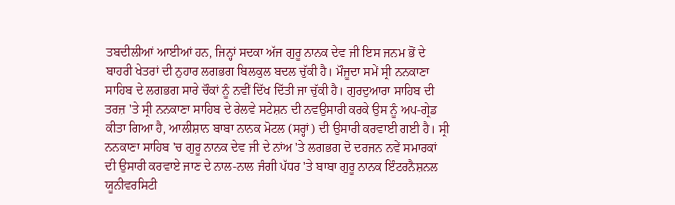ਤਬਦੀਲੀਆਂ ਆਈਆਂ ਹਨ, ਜਿਨ੍ਹਾਂ ਸਦਕਾ ਅੱਜ ਗੁਰੂ ਨਾਨਕ ਦੇਵ ਜੀ ਇਸ ਜਨਮ ਭੋਂ ਦੇ ਬਾਹਰੀ ਖੇਤਰਾਂ ਦੀ ਨੁਹਾਰ ਲਗਭਗ ਬਿਲਕੁਲ ਬਦਲ ਚੁੱਕੀ ਹੈ। ਮੌਜੂਦਾ ਸਮੇਂ ਸ੍ਰੀ ਨਨਕਾਣਾ ਸਾਹਿਬ ਦੇ ਲਗਭਗ ਸਾਰੇ ਚੌਕਾਂ ਨੂੰ ਨਵੀਂ ਦਿੱਖ ਦਿੱਤੀ ਜਾ ਚੁੱਕੀ ਹੈ। ਗੁਰਦੁਆਰਾ ਸਾਹਿਬ ਦੀ ਤਰਜ਼ 'ਤੇ ਸ੍ਰੀ ਨਨਕਾਣਾ ਸਾਹਿਬ ਦੇ ਰੇਲਵੇ ਸਟੇਸ਼ਨ ਦੀ ਨਵਉਸਾਰੀ ਕਰਕੇ ਉਸ ਨੂੰ ਅਪ-ਗ੍ਰੇਡ ਕੀਤਾ ਗਿਆ ਹੈ, ਆਲੀਸ਼ਾਨ ਬਾਬਾ ਨਾਨਕ ਮੋਟਲ (ਸਰ੍ਹਾਂ) ਦੀ ਉਸਾਰੀ ਕਰਵਾਈ ਗਈ ਹੈ। ਸ੍ਰੀ ਨਨਕਾਣਾ ਸਾਹਿਬ 'ਚ ਗੁਰੂ ਨਾਨਕ ਦੇਵ ਜੀ ਦੇ ਨਾਂਅ 'ਤੇ ਲਗਭਗ ਦੋ ਦਰਜਨ ਨਵੇਂ ਸਮਾਰਕਾਂ ਦੀ ਉਸਾਰੀ ਕਰਵਾਏ ਜਾਣ ਦੇ ਨਾਲ-ਨਾਲ ਜੰਗੀ ਪੱਧਰ 'ਤੇ ਬਾਬਾ ਗੁਰੂ ਨਾਨਕ ਇੰਟਰਨੈਸ਼ਨਲ ਯੂਨੀਵਰਸਿਟੀ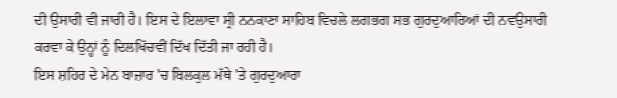ਦੀ ਉਸਾਰੀ ਵੀ ਜਾਰੀ ਹੈ। ਇਸ ਦੇ ਇਲਾਵਾ ਸ੍ਰੀ ਨਨਕਾਣਾ ਸਾਹਿਬ ਵਿਚਲੇ ਲਗਭਗ ਸਭ ਗੁਰਦੁਆਰਿਆਂ ਦੀ ਨਵਉਸਾਰੀ ਕਰਵਾ ਕੇ ਉਨ੍ਹਾਂ ਨੂੰ ਦਿਲਖਿੱਚਵੀਂ ਦਿੱਖ ਦਿੱਤੀ ਜਾ ਰਹੀ ਹੈ।
ਇਸ ਸ਼ਹਿਰ ਦੇ ਮੇਨ ਬਾਜ਼ਾਰ 'ਚ ਬਿਲਕੁਲ ਮੱਥੇ 'ਤੇ ਗੁਰਦੁਆਰਾ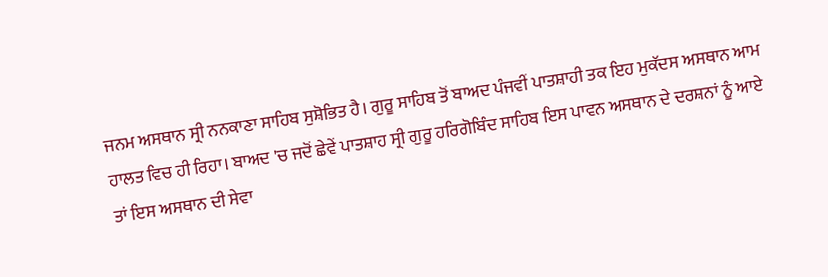ਜਨਮ ਅਸਥਾਨ ਸ੍ਰੀ ਨਨਕਾਣਾ ਸਾਹਿਬ ਸੁਸ਼ੋਭਿਤ ਹੈ। ਗੁਰੂ ਸਾਹਿਬ ਤੋਂ ਬਾਅਦ ਪੰਜਵੀਂ ਪਾਤਸ਼ਾਹੀ ਤਕ ਇਹ ਮੁਕੱਦਸ ਅਸਥਾਨ ਆਮ ਹਾਲਤ ਵਿਚ ਹੀ ਰਿਹਾ। ਬਾਅਦ 'ਚ ਜਦੋਂ ਛੇਵੇਂ ਪਾਤਸ਼ਾਹ ਸ੍ਰੀ ਗੁਰੂ ਹਰਿਗੋਬਿੰਦ ਸਾਹਿਬ ਇਸ ਪਾਵਨ ਅਸਥਾਨ ਦੇ ਦਰਸ਼ਨਾਂ ਨੂੰ ਆਏ ਤਾਂ ਇਸ ਅਸਥਾਨ ਦੀ ਸੇਵਾ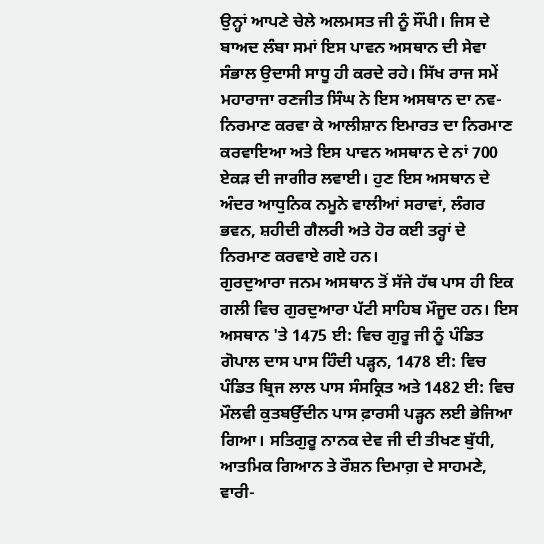ਉਨ੍ਹਾਂ ਆਪਣੇ ਚੇਲੇ ਅਲਮਸਤ ਜੀ ਨੂੰ ਸੌਂਪੀ। ਜਿਸ ਦੇ ਬਾਅਦ ਲੰਬਾ ਸਮਾਂ ਇਸ ਪਾਵਨ ਅਸਥਾਨ ਦੀ ਸੇਵਾ ਸੰਭਾਲ ਉਦਾਸੀ ਸਾਧੂ ਹੀ ਕਰਦੇ ਰਹੇ। ਸਿੱਖ ਰਾਜ ਸਮੇਂ ਮਹਾਰਾਜਾ ਰਣਜੀਤ ਸਿੰਘ ਨੇ ਇਸ ਅਸਥਾਨ ਦਾ ਨਵ-ਨਿਰਮਾਣ ਕਰਵਾ ਕੇ ਆਲੀਸ਼ਾਨ ਇਮਾਰਤ ਦਾ ਨਿਰਮਾਣ ਕਰਵਾਇਆ ਅਤੇ ਇਸ ਪਾਵਨ ਅਸਥਾਨ ਦੇ ਨਾਂ 700 ਏਕੜ ਦੀ ਜਾਗੀਰ ਲਵਾਈ। ਹੁਣ ਇਸ ਅਸਥਾਨ ਦੇ ਅੰਦਰ ਆਧੁਨਿਕ ਨਮੂਨੇ ਵਾਲੀਆਂ ਸਰਾਵਾਂ, ਲੰਗਰ ਭਵਨ, ਸ਼ਹੀਦੀ ਗੈਲਰੀ ਅਤੇ ਹੋਰ ਕਈ ਤਰ੍ਹਾਂ ਦੇ ਨਿਰਮਾਣ ਕਰਵਾਏ ਗਏ ਹਨ।
ਗੁਰਦੁਆਰਾ ਜਨਮ ਅਸਥਾਨ ਤੋਂ ਸੱਜੇ ਹੱਥ ਪਾਸ ਹੀ ਇਕ ਗਲੀ ਵਿਚ ਗੁਰਦੁਆਰਾ ਪੱਟੀ ਸਾਹਿਬ ਮੌਜੂਦ ਹਨ। ਇਸ ਅਸਥਾਨ 'ਤੇ 1475 ਈ: ਵਿਚ ਗੁਰੂ ਜੀ ਨੂੰ ਪੰਡਿਤ ਗੋਪਾਲ ਦਾਸ ਪਾਸ ਹਿੰਦੀ ਪੜ੍ਹਨ, 1478 ਈ: ਵਿਚ ਪੰਡਿਤ ਬ੍ਰਿਜ ਲਾਲ ਪਾਸ ਸੰਸਕ੍ਰਿਤ ਅਤੇ 1482 ਈ: ਵਿਚ ਮੌਲਵੀ ਕੁਤਬਉੱਦੀਨ ਪਾਸ ਫ਼ਾਰਸੀ ਪੜ੍ਹਨ ਲਈ ਭੇਜਿਆ ਗਿਆ। ਸਤਿਗੁਰੂ ਨਾਨਕ ਦੇਵ ਜੀ ਦੀ ਤੀਖਣ ਬੁੱਧੀ, ਆਤਮਿਕ ਗਿਆਨ ਤੇ ਰੌਸ਼ਨ ਦਿਮਾਗ਼ ਦੇ ਸਾਹਮਣੇ, ਵਾਰੀ-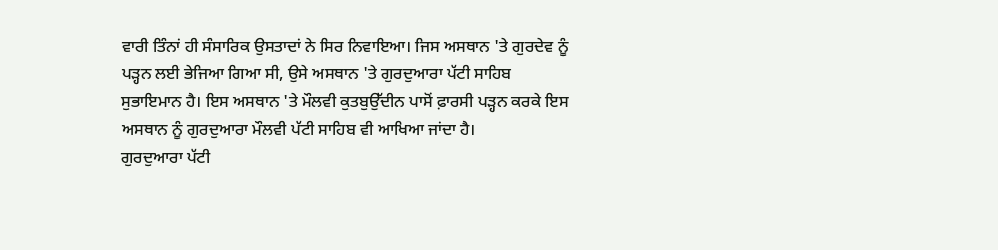ਵਾਰੀ ਤਿੰਨਾਂ ਹੀ ਸੰਸਾਰਿਕ ਉਸਤਾਦਾਂ ਨੇ ਸਿਰ ਨਿਵਾਇਆ। ਜਿਸ ਅਸਥਾਨ 'ਤੇ ਗੁਰਦੇਵ ਨੂੰ ਪੜ੍ਹਨ ਲਈ ਭੇਜਿਆ ਗਿਆ ਸੀ, ਉਸੇ ਅਸਥਾਨ 'ਤੇ ਗੁਰਦੁਆਰਾ ਪੱਟੀ ਸਾਹਿਬ ਸੁਭਾਇਮਾਨ ਹੈ। ਇਸ ਅਸਥਾਨ 'ਤੇ ਮੌਲਵੀ ਕੁਤਬੁਉੱਦੀਨ ਪਾਸੋਂ ਫ਼ਾਰਸੀ ਪੜ੍ਹਨ ਕਰਕੇ ਇਸ ਅਸਥਾਨ ਨੂੰ ਗੁਰਦੁਆਰਾ ਮੌਲਵੀ ਪੱਟੀ ਸਾਹਿਬ ਵੀ ਆਖਿਆ ਜਾਂਦਾ ਹੈ।
ਗੁਰਦੁਆਰਾ ਪੱਟੀ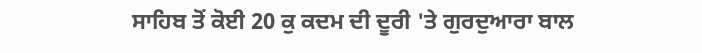ਸਾਹਿਬ ਤੋਂ ਕੋਈ 20 ਕੁ ਕਦਮ ਦੀ ਦੂਰੀ 'ਤੇ ਗੁਰਦੁਆਰਾ ਬਾਲ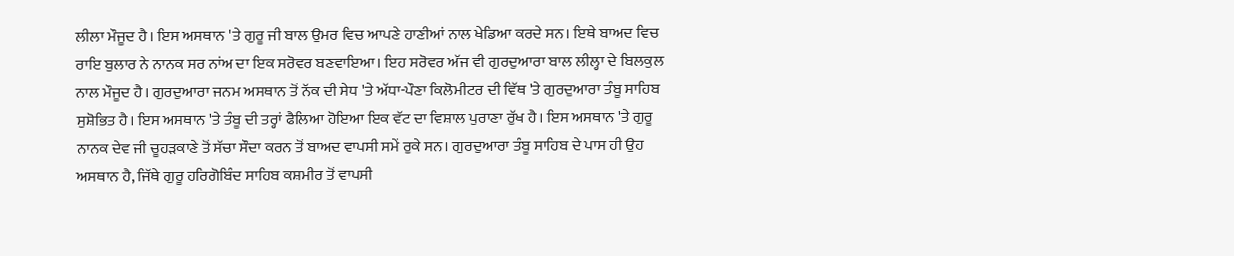ਲੀਲਾ ਮੌਜੂਦ ਹੈ। ਇਸ ਅਸਥਾਨ 'ਤੇ ਗੁਰੂ ਜੀ ਬਾਲ ਉਮਰ ਵਿਚ ਆਪਣੇ ਹਾਣੀਆਂ ਨਾਲ ਖੇਡਿਆ ਕਰਦੇ ਸਨ। ਇਥੇ ਬਾਅਦ ਵਿਚ ਰਾਇ ਬੁਲਾਰ ਨੇ ਨਾਨਕ ਸਰ ਨਾਂਅ ਦਾ ਇਕ ਸਰੋਵਰ ਬਣਵਾਇਆ। ਇਹ ਸਰੋਵਰ ਅੱਜ ਵੀ ਗੁਰਦੁਆਰਾ ਬਾਲ ਲੀਲ੍ਹਾ ਦੇ ਬਿਲਕੁਲ ਨਾਲ ਮੌਜੂਦ ਹੈ। ਗੁਰਦੁਆਰਾ ਜਨਮ ਅਸਥਾਨ ਤੋਂ ਨੱਕ ਦੀ ਸੇਧ 'ਤੇ ਅੱਧਾ-ਪੌਣਾ ਕਿਲੋਮੀਟਰ ਦੀ ਵਿੱਥ 'ਤੇ ਗੁਰਦੁਆਰਾ ਤੰਬੂ ਸਾਹਿਬ ਸੁਸ਼ੋਭਿਤ ਹੈ। ਇਸ ਅਸਥਾਨ 'ਤੇ ਤੰਬੂ ਦੀ ਤਰ੍ਹਾਂ ਫੈਲਿਆ ਹੋਇਆ ਇਕ ਵੱਟ ਦਾ ਵਿਸ਼ਾਲ ਪੁਰਾਣਾ ਰੁੱਖ ਹੈ। ਇਸ ਅਸਥਾਨ 'ਤੇ ਗੁਰੂ ਨਾਨਕ ਦੇਵ ਜੀ ਚੂਹੜਕਾਣੇ ਤੋਂ ਸੱਚਾ ਸੌਦਾ ਕਰਨ ਤੋਂ ਬਾਅਦ ਵਾਪਸੀ ਸਮੇਂ ਰੁਕੇ ਸਨ। ਗੁਰਦੁਆਰਾ ਤੰਬੂ ਸਾਹਿਬ ਦੇ ਪਾਸ ਹੀ ਉਹ ਅਸਥਾਨ ਹੈ, ਜਿੱਥੇ ਗੁਰੂ ਹਰਿਗੋਬਿੰਦ ਸਾਹਿਬ ਕਸ਼ਮੀਰ ਤੋਂ ਵਾਪਸੀ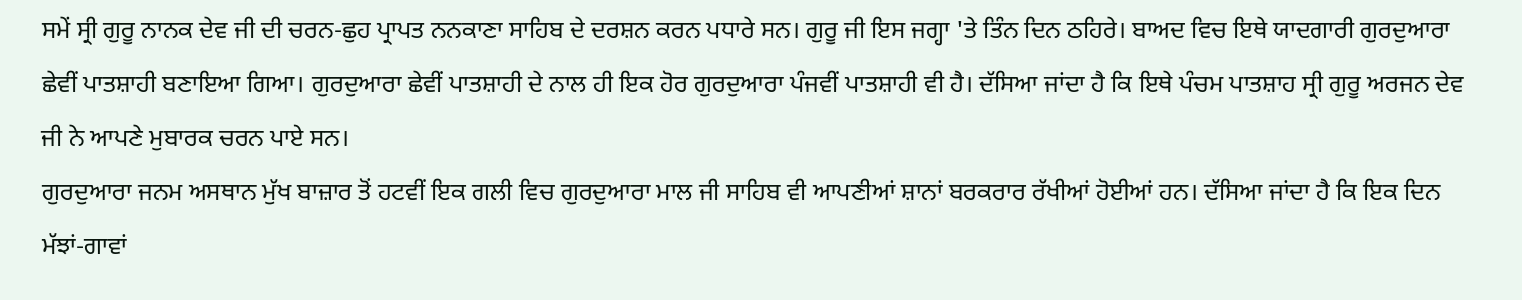ਸਮੇਂ ਸ੍ਰੀ ਗੁਰੂ ਨਾਨਕ ਦੇਵ ਜੀ ਦੀ ਚਰਨ-ਛੁਹ ਪ੍ਰਾਪਤ ਨਨਕਾਣਾ ਸਾਹਿਬ ਦੇ ਦਰਸ਼ਨ ਕਰਨ ਪਧਾਰੇ ਸਨ। ਗੁਰੂ ਜੀ ਇਸ ਜਗ੍ਹਾ 'ਤੇ ਤਿੰਨ ਦਿਨ ਠਹਿਰੇ। ਬਾਅਦ ਵਿਚ ਇਥੇ ਯਾਦਗਾਰੀ ਗੁਰਦੁਆਰਾ ਛੇਵੀਂ ਪਾਤਸ਼ਾਹੀ ਬਣਾਇਆ ਗਿਆ। ਗੁਰਦੁਆਰਾ ਛੇਵੀਂ ਪਾਤਸ਼ਾਹੀ ਦੇ ਨਾਲ ਹੀ ਇਕ ਹੋਰ ਗੁਰਦੁਆਰਾ ਪੰਜਵੀਂ ਪਾਤਸ਼ਾਹੀ ਵੀ ਹੈ। ਦੱਸਿਆ ਜਾਂਦਾ ਹੈ ਕਿ ਇਥੇ ਪੰਚਮ ਪਾਤਸ਼ਾਹ ਸ੍ਰੀ ਗੁਰੂ ਅਰਜਨ ਦੇਵ ਜੀ ਨੇ ਆਪਣੇ ਮੁਬਾਰਕ ਚਰਨ ਪਾਏ ਸਨ।
ਗੁਰਦੁਆਰਾ ਜਨਮ ਅਸਥਾਨ ਮੁੱਖ ਬਾਜ਼ਾਰ ਤੋਂ ਹਟਵੀਂ ਇਕ ਗਲੀ ਵਿਚ ਗੁਰਦੁਆਰਾ ਮਾਲ ਜੀ ਸਾਹਿਬ ਵੀ ਆਪਣੀਆਂ ਸ਼ਾਨਾਂ ਬਰਕਰਾਰ ਰੱਖੀਆਂ ਹੋਈਆਂ ਹਨ। ਦੱਸਿਆ ਜਾਂਦਾ ਹੈ ਕਿ ਇਕ ਦਿਨ ਮੱਝਾਂ-ਗਾਵਾਂ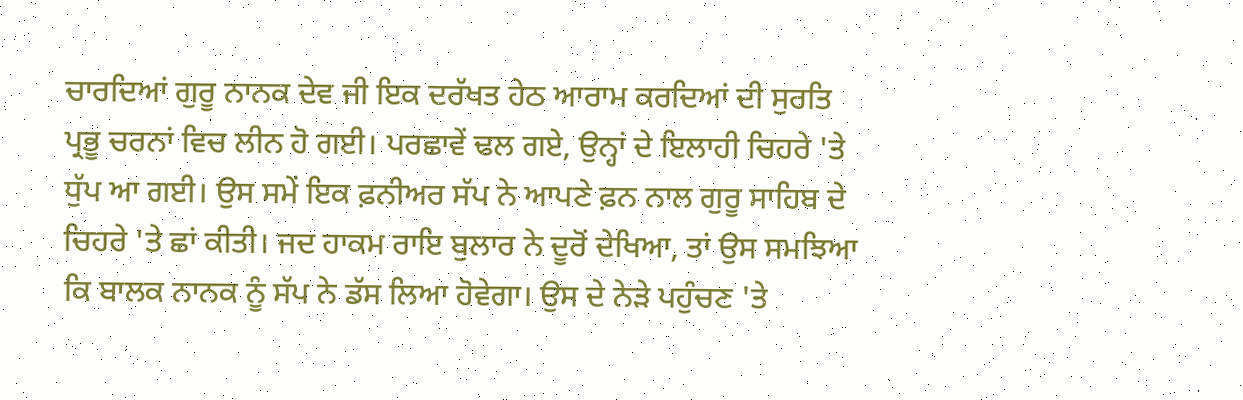ਚਾਰਦਿਆਂ ਗੁਰੂ ਨਾਨਕ ਦੇਵ ਜੀ ਇਕ ਦਰੱਖਤ ਹੇਠ ਆਰਾਮ ਕਰਦਿਆਂ ਦੀ ਸੁਰਤਿ ਪ੍ਰਭੂ ਚਰਨਾਂ ਵਿਚ ਲੀਨ ਹੋ ਗਈ। ਪਰਛਾਵੇਂ ਢਲ ਗਏ, ਉਨ੍ਹਾਂ ਦੇ ਇਲਾਹੀ ਚਿਹਰੇ 'ਤੇ ਧੁੱਪ ਆ ਗਈ। ਉਸ ਸਮੇਂ ਇਕ ਫ਼ਨੀਅਰ ਸੱਪ ਨੇ ਆਪਣੇ ਫ਼ਨ ਨਾਲ ਗੁਰੂ ਸਾਹਿਬ ਦੇ ਚਿਹਰੇ 'ਤੇ ਛਾਂ ਕੀਤੀ। ਜਦ ਹਾਕਮ ਰਾਇ ਬੁਲਾਰ ਨੇ ਦੂਰੋਂ ਦੇਖਿਆ, ਤਾਂ ਉਸ ਸਮਝਿਆ ਕਿ ਬਾਲਕ ਨਾਨਕ ਨੂੰ ਸੱਪ ਨੇ ਡੱਸ ਲਿਆ ਹੋਵੇਗਾ। ਉਸ ਦੇ ਨੇੜੇ ਪਹੁੰਚਣ 'ਤੇ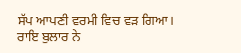ਸੱਪ ਆਪਣੀ ਵਰਮੀ ਵਿਚ ਵੜ ਗਿਆ। ਰਾਇ ਬੁਲਾਰ ਨੇ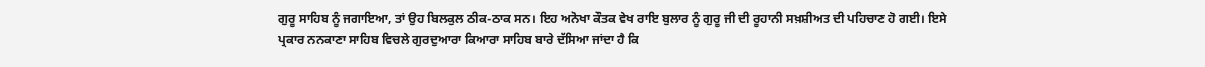ਗੁਰੂ ਸਾਹਿਬ ਨੂੰ ਜਗਾਇਆ, ਤਾਂ ਉਹ ਬਿਲਕੁਲ ਠੀਕ-ਠਾਕ ਸਨ। ਇਹ ਅਨੋਖਾ ਕੌਤਕ ਵੇਖ ਰਾਇ ਬੁਲਾਰ ਨੂੰ ਗੁਰੂ ਜੀ ਦੀ ਰੂਹਾਨੀ ਸਖ਼ਸ਼ੀਅਤ ਦੀ ਪਹਿਚਾਣ ਹੋ ਗਈ। ਇਸੇ ਪ੍ਰਕਾਰ ਨਨਕਾਣਾ ਸਾਹਿਬ ਵਿਚਲੇ ਗੁਰਦੁਆਰਾ ਕਿਆਰਾ ਸਾਹਿਬ ਬਾਰੇ ਦੱਸਿਆ ਜਾਂਦਾ ਹੈ ਕਿ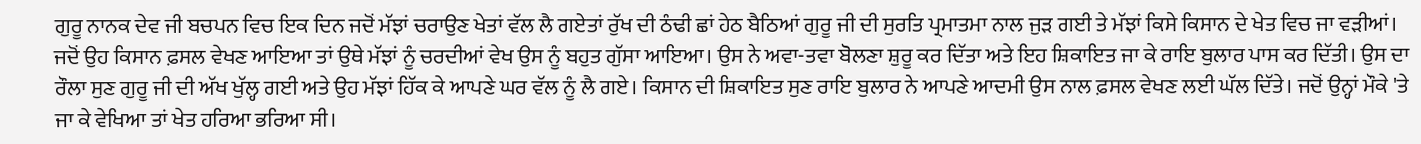ਗੁਰੂ ਨਾਨਕ ਦੇਵ ਜੀ ਬਚਪਨ ਵਿਚ ਇਕ ਦਿਨ ਜਦੋਂ ਮੱਝਾਂ ਚਰਾਉਣ ਖੇਤਾਂ ਵੱਲ ਲੈ ਗਏਤਾਂ ਰੁੱਖ ਦੀ ਠੰਢੀ ਛਾਂ ਹੇਠ ਬੈਠਿਆਂ ਗੁਰੂ ਜੀ ਦੀ ਸੁਰਤਿ ਪ੍ਰਮਾਤਮਾ ਨਾਲ ਜੁੜ ਗਈ ਤੇ ਮੱਝਾਂ ਕਿਸੇ ਕਿਸਾਨ ਦੇ ਖੇਤ ਵਿਚ ਜਾ ਵੜੀਆਂ। ਜਦੋਂ ਉਹ ਕਿਸਾਨ ਫ਼ਸਲ ਵੇਖਣ ਆਇਆ ਤਾਂ ਉਥੇ ਮੱਝਾਂ ਨੂੰ ਚਰਦੀਆਂ ਵੇਖ ਉਸ ਨੂੰ ਬਹੁਤ ਗੁੱਸਾ ਆਇਆ। ਉਸ ਨੇ ਅਵਾ-ਤਵਾ ਬੋਲਣਾ ਸ਼ੁਰੂ ਕਰ ਦਿੱਤਾ ਅਤੇ ਇਹ ਸ਼ਿਕਾਇਤ ਜਾ ਕੇ ਰਾਇ ਬੁਲਾਰ ਪਾਸ ਕਰ ਦਿੱਤੀ। ਉਸ ਦਾ ਰੌਲਾ ਸੁਣ ਗੁਰੂ ਜੀ ਦੀ ਅੱਖ ਖੁੱਲ੍ਹ ਗਈ ਅਤੇ ਉਹ ਮੱਝਾਂ ਹਿੱਕ ਕੇ ਆਪਣੇ ਘਰ ਵੱਲ ਨੂੰ ਲੈ ਗਏ। ਕਿਸਾਨ ਦੀ ਸ਼ਿਕਾਇਤ ਸੁਣ ਰਾਇ ਬੁਲਾਰ ਨੇ ਆਪਣੇ ਆਦਮੀ ਉਸ ਨਾਲ ਫ਼ਸਲ ਵੇਖਣ ਲਈ ਘੱਲ ਦਿੱਤੇ। ਜਦੋਂ ਉਨ੍ਹਾਂ ਮੌਕੇ 'ਤੇ ਜਾ ਕੇ ਵੇਖਿਆ ਤਾਂ ਖੇਤ ਹਰਿਆ ਭਰਿਆ ਸੀ।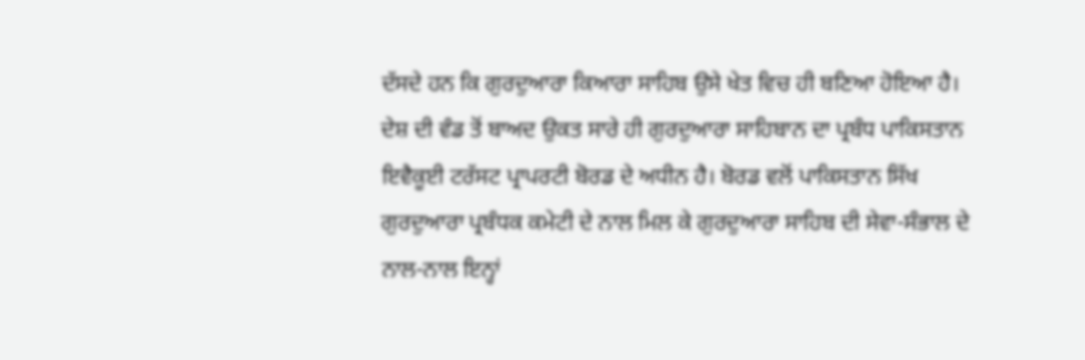ਦੱਸਦੇ ਹਨ ਕਿ ਗੁਰਦੁਆਰਾ ਕਿਆਰਾ ਸਾਹਿਬ ਉਸੇ ਖੇਤ ਵਿਚ ਹੀ ਬਣਿਆ ਹੋਇਆ ਹੈ।
ਦੇਸ਼ ਦੀ ਵੰਡ ਤੋਂ ਬਾਅਦ ਉਕਤ ਸਾਰੇ ਹੀ ਗੁਰਦੁਆਰਾ ਸਾਹਿਬਾਨ ਦਾ ਪ੍ਰਬੰਧ ਪਾਕਿਸਤਾਨ ਇਵੈਕੂਈ ਟਰੱਸਟ ਪ੍ਰਾਪਰਟੀ ਬੋਰਡ ਦੇ ਅਧੀਨ ਹੈ। ਬੋਰਡ ਵਲੋਂ ਪਾਕਿਸਤਾਨ ਸਿੱਖ ਗੁਰਦੁਆਰਾ ਪ੍ਰਬੰਧਕ ਕਮੇਟੀ ਦੇ ਨਾਲ ਮਿਲ ਕੇ ਗੁਰਦੁਆਰਾ ਸਾਹਿਬ ਦੀ ਸੇਵਾ-ਸੰਭਾਲ ਦੇ ਨਾਲ-ਨਾਲ ਇਨ੍ਹਾਂ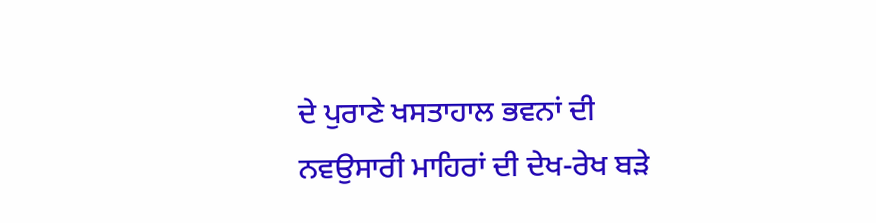ਦੇ ਪੁਰਾਣੇ ਖਸਤਾਹਾਲ ਭਵਨਾਂ ਦੀ ਨਵਉਸਾਰੀ ਮਾਹਿਰਾਂ ਦੀ ਦੇਖ-ਰੇਖ ਬੜੇ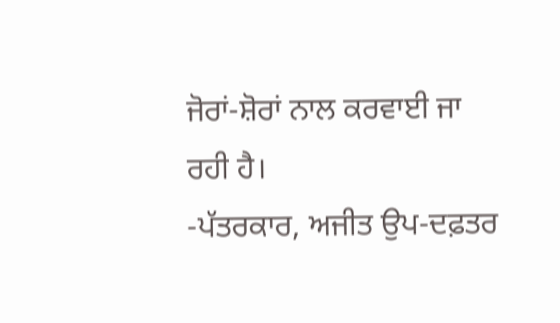ਜੋਰਾਂ-ਸ਼ੋਰਾਂ ਨਾਲ ਕਰਵਾਈ ਜਾ ਰਹੀ ਹੈ।
-ਪੱਤਰਕਾਰ, ਅਜੀਤ ਉਪ-ਦਫ਼ਤਰ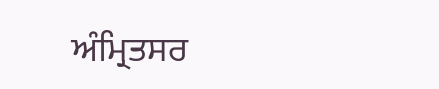ਅੰਮ੍ਰਿਤਸਰ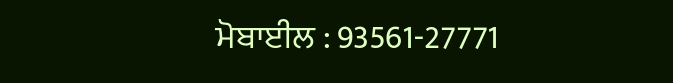ਮੋਬਾਈਲ : 93561-27771